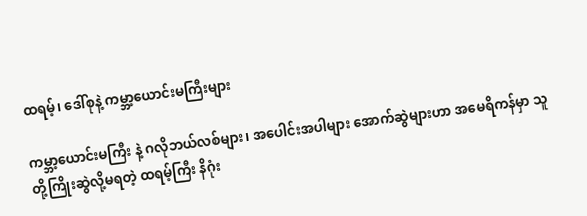ထရမ့်၊ ဒေါ်စုနဲ့ ကမ္ဘာ့ယောင်းမကြီးများ

ကမ္ဘာ့ယောင်းမကြီး နဲ့ ဂလိုဘယ်လစ်များ၊ အပေါင်းအပါများ အောက်ဆွဲများဟာ အမေရိကန်မှာ သူတို့ကြိုးဆွဲလို့မရတဲ့ ထရမ့်ကြီး နိဂုံး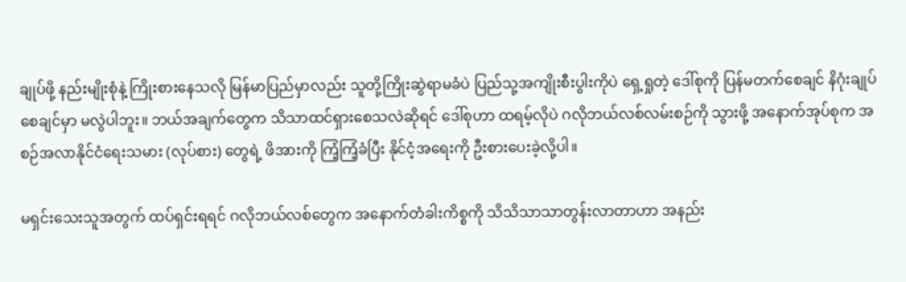ချုပ်ဖို့ နည်းမျိုးစုံနဲ့ ကြိုးစားနေသလို မြန်မာပြည်မှာလည်း သူတို့ကြိုးဆွဲရာမခံပဲ ပြည်သု့အကျိုးစီးပွါးကိုပဲ ရှေ့ရှုတဲ့ ဒေါ်စုကို ပြန်မတက်စေချင် နိဂုံးချုပ်စေချင်မှာ မလွဲပါဘူး။ ဘယ်အချက်တွေက သိသာထင်ရှားစေသလဲဆိုရင် ဒေါ်စုဟာ ထရမ့်လိုပဲ ဂလိုဘယ်လစ်လမ်းစဉ်ကို သွားဖို့ အနောက်အုပ်စုက အစဉ်အလာနိုင်ငံရေးသမား (လုပ်စား) တွေရဲ့ ဖိအားကို ကြံ့ကြံ့ခံပြီး နိုင်ငံ့အရေးကို ဦးစားပေးခဲ့လို့ပါ။

မရှင်းသေးသူအတွက် ထပ်ရှင်းရရင် ဂလိုဘယ်လစ်တွေက အနောက်တံခါးကိစ္စကို သိသိသာသာတွန်းလာတာဟာ အနည်း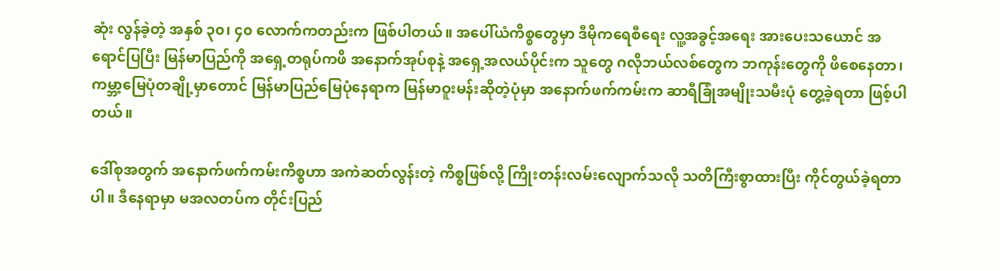ဆုံး လွန်ခဲ့တဲ့ အနှစ် ၃၀၊ ၄၀ လောက်ကတည်းက ဖြစ်ပါတယ်။ အပေါ်ယံကိစ္စတွေမှာ ဒီမိုကရေစီရေး လူ့အခွင့်အရေး အားပေးသယောင် အရောင်ပြပြီး မြန်မာပြည်ကို အရှေ့တရုပ်ကဖိ အနောက်အုပ်စုနဲ့ အရှေ့အလယ်ပိုင်းက သူတွေ ဂလိုဘယ်လစ်တွေက ဘကုန်းတွေကို ဖိစေနေတာ၊ ကမ္ဘာ့မြေပုံတချို့မှာတောင် မြန်မာပြည်မြေပုံနေရာက မြန်မာဝူးမန်းဆိုတဲ့ပုံမှာ အနောက်ဖက်ကမ်းက ဆာရီခြုံအမျိုးသမီးပုံ တွေ့ခဲ့ရတာ ဖြစ့်ပါတယ်။

ဒေါ်စုအတွက် အနောက်ဖက်ကမ်းကိစ္စဟာ အကဲဆတ်လွန်းတဲ့ ကိစ္စဖြစ်လို့ ကြိုးတန်းလမ်းလျောက်သလို သတိကြီးစွာထားပြီး ကိုင်တွယ်ခဲ့ရတာပါ။ ဒီနေရာမှာ မအလတပ်က တိုင်းပြည်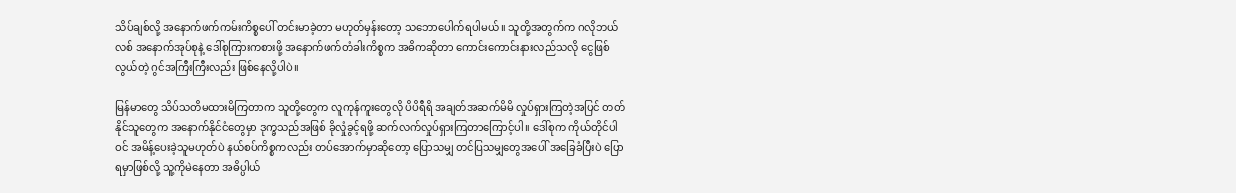သိပ်ချစ်လို့ အနောက်ဖက်ကမ်းကိစ္စပေါ် တင်းမာခဲ့တာ မဟုတ်မှန်းတော့ သဘောပေါက်ရပါမယ်။ သူတို့အတွက်က ဂလိုဘယ်လစ် အနောက်အုပ်စုနဲ့ ဒေါ်စုကြားကစားဖို့ အနောက်ဖက်တံခါးကိစ္စက အဓိကဆိုတာ ကောင်းကောင်းနားလည်သလို ငွေဖြစ်လွယ်တဲ့ ဂွင်အကြီးကြီးလည်း ဖြစ်နေလို့ပါပဲ။

မြန်မာတွေ သိပ်သတိမထားမိကြတာက သူတို့တွေက လူကုန်ကူးတွေလို ပိပိရီရိ အချတ်အဆက်မိမိ လှုပ်ရှားကြတဲ့အပြင် တတ်နိုင်သူတွေက အနောက်နိုင်ငံတွေမှာ ဒုက္ခသည်အဖြစ် ခိုလှုံခွင့်ရဖို့ ဆက်လက်လှုပ်ရှားကြတာကြောင့်ပါ။ ဒေါ်စုက ကိုယ်တိုင်ပါဝင် အမိန့်ပေးခဲ့သူမဟုတ်ပဲ နယ်စပ်ကိစ္စကလည်း တပ်အောက်မှာဆိုတော့ ပြောသမျှ တင်ပြသမျှတွေအပေါ် အခြေခံပြီးပဲ ပြောရမှာဖြစ်လို့ သူ့ကိုမဲနေတာ အဓိပ္ပါယ်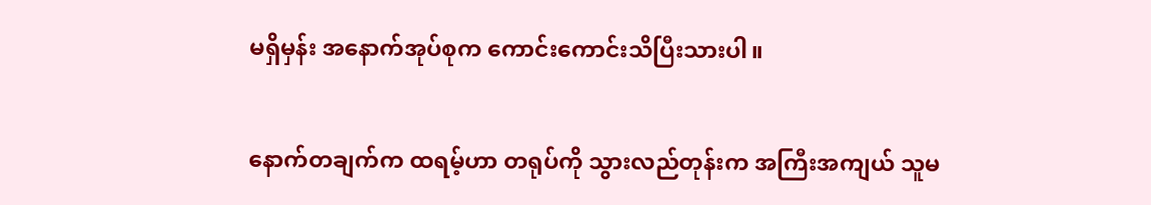မရှိမှန်း အနောက်အုပ်စုက ကောင်းကောင်းသိပြီးသားပါ။

နောက်တချက်က ထရမ့်ဟာ တရုပ်ကို သွားလည်တုန်းက အကြီးအကျယ် သူမ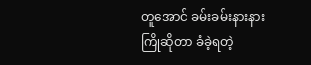တူအောင် ခမ်းခမ်းနားနား ကြိုဆိုတာ ခံခဲ့ရတဲ့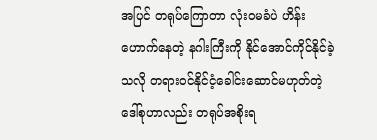အပြင် တရုပ်ကြောတာ လုံးဝမခံပဲ ဟိန်းဟောက်နေတဲ့ နဂါးကြီးကို နိုင်အောင်ကိုင်နိုင်ခဲ့သလို တရားဝင်နိုင်ငံ့ခေါင်းဆောင်မဟုတ်တဲ့ ဒေါ်စုဟာလည်း တရုပ်အစိုးရ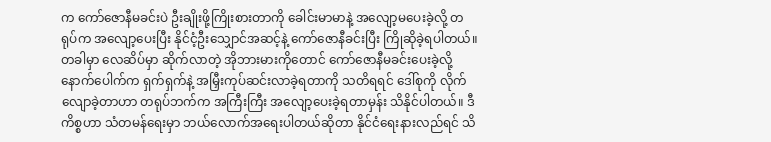က ကော်ဇောနီမခင်းပဲ ဦးချိုးဖို့ကြိုးစားတာကို ခေါင်းမာမာနဲ့ အလျော့မပေးခဲ့လို့ တရုပ်က အလျော့ပေးပြီး နိုင်ငံ့ဦးသျှောင်အဆင့်နဲ့ ကော်ဇောနီခင်းပြီး ကြိုဆိုခဲ့ရပါတယ်။ တခါမှာ လေဆိပ်မှာ ဆိုက်လာတဲ့ အိုဘားမားကိုတောင် ကော်ဇောနီမခင်းပေးခဲ့လို့ နောက်ပေါက်က ရှက်ရှက်နဲ့ အမြှီးကုပ်ဆင်းလာခဲ့ရတာကို သတိရရင် ဒေါ်စုကို လိုက်လျောခဲ့တာဟာ တရုပ်ဘက်က အကြီးကြီး အလျော့ပေးခဲ့ရတာမှန်း သိနိုင်ပါတယ်။ ဒီကိစ္စဟာ သံတမန်ရေးမှာ ဘယ်လောက်အရေးပါတယ်ဆိုတာ နိုင်ငံရေးနားလည်ရင် သိ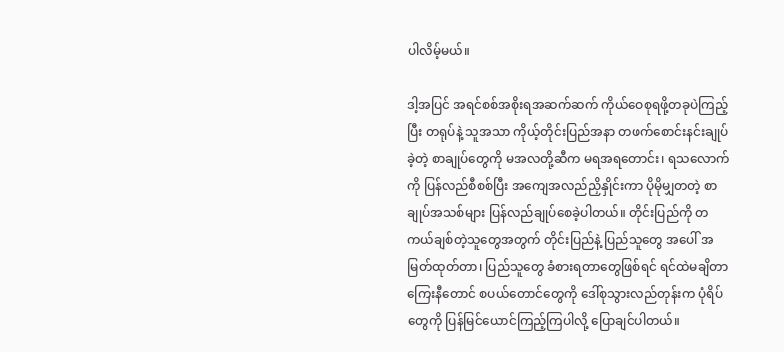ပါလိမ့်မယ်။

ဒါ့အပြင် အရင်စစ်အစိုးရအဆက်ဆက် ကိုယ်ဝေစုရဖို့တခုပဲကြည့်ပြီး တရုပ်နဲ့ သူအသာ ကိုယ့်တိုင်းပြည်အနာ တဖက်စောင်းနင်းချုပ်ခဲ့တဲ့ စာချုပ်တွေကို မအလတို့ဆီက မရအရတောင်း၊ ရသလောက်ကို ပြန်လည်စီစစ်ပြီး အကျေအလည်ညှိနှိုင်းကာ ပိုမိုမျှတတဲ့ စာချုပ်အသစ်များ ပြန်လည်ချုပ်စေခဲ့ပါတယ်။ တိုင်းပြည်ကို တကယ်ချစ်တဲ့သူတွေအတွက် တိုင်းပြည်နဲ့ ပြည်သူတွေ အပေါ် အမြတ်ထုတ်တာ၊ ပြည်သူတွေ ခံစားရတာတွေဖြစ်ရင် ရင်ထဲမချိတာ ကြေးနီတောင် စပယ်တောင်တွေကို ဒေါ်စုသွားလည်တုန်းက ပုံရိပ်တွေကို ပြန်မြင်ယောင်ကြည့်ကြပါလို့ ပြောချင်ပါတယ်။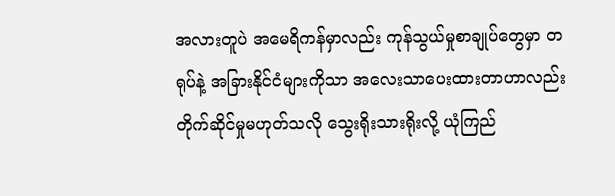အလားတူပဲ အမေရိကန်မှာလည်း ကုန်သွယ်မှုစာချုပ်တွေမှာ တရုပ်နဲ့ အခြားနိုင်ငံများကိုသာ အလေးသာပေးထားတာဟာလည်း တိုက်ဆိုင်မှုမဟုတ်သလို သွေးရိုးသားရိုးလို့ ယုံကြည်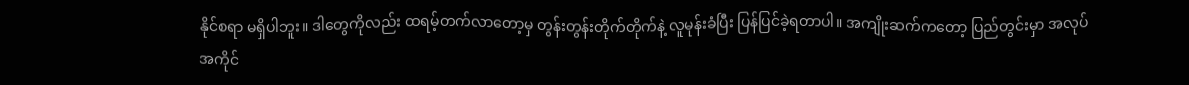နိုင်စရာ မရှိပါဘူး။ ဒါတွေကိုလည်း ထရမ့်တက်လာတော့မှ တွန်းတွန်းတိုက်တိုက်နဲ့ လူမုန်းခံပြီး ပြန်ပြင်ခဲ့ရတာပါ။ အကျိုးဆက်ကတော့ ပြည်တွင်းမှာ အလုပ်အကိုင်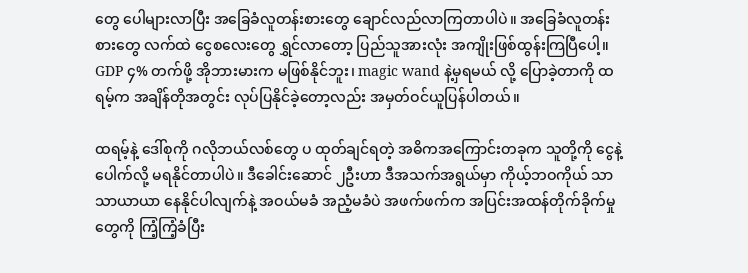တွေ ပေါများလာပြီး အခြေခံလူတန်းစားတွေ ချောင်လည်လာကြတာပါပဲ။ အခြေခံလူတန်းစားတွေ လက်ထဲ ငွေစလေးတွေ ရွှင်လာတော့ ပြည်သူအားလုံး အကျိုးဖြစ်ထွန်းကြပြီပေါ့။ GDP ၄% တက်ဖို့ အိုဘားမားက မဖြစ်နိုင်ဘူး၊ magic wand နဲ့မှရမယ် လို့ ပြောခဲ့တာကို ထရမ့်က အချိန်တိုအတွင်း လုပ်ပြနိုင်ခဲ့တော့လည်း အမှတ်ဝင်ယူပြန်ပါတယ်။

ထရမ့်နဲ့ ဒေါ်စုကို ဂလိုဘယ်လစ်တွေ ပ ထုတ်ချင်ရတဲ့ အဓိကအကြောင်းတခုက သူတို့ကို ငွေနဲ့ပေါက်လို့ မရနိုင်တာပါပဲ။ ဒီခေါင်းဆောင် ၂ဦးဟာ ဒီအသက်အရွယ်မှာ ကိုယ့်ဘဝကိုယ် သာသာယာယာ နေနိုင်ပါလျက်နဲ့ အဝယ်မခံ အညံ့မခံပဲ အဖက်ဖက်က အပြင်းအထန်တိုက်ခိုက်မှုတွေကို ကြံ့ကြံ့ခံပြီး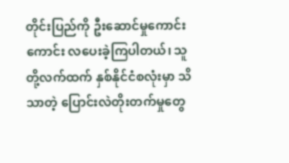တိုင်းပြည်ကို ဦးဆောင်မှုကောင်းကောင်း လပေးခဲ့ကြပါတယ်၊ သူတို့လက်ထက် နှစ်နိုင်ငံစလုံးမှာ သိသာတဲ့ ပြောင်းလဲတိုးတက်မှုတွေ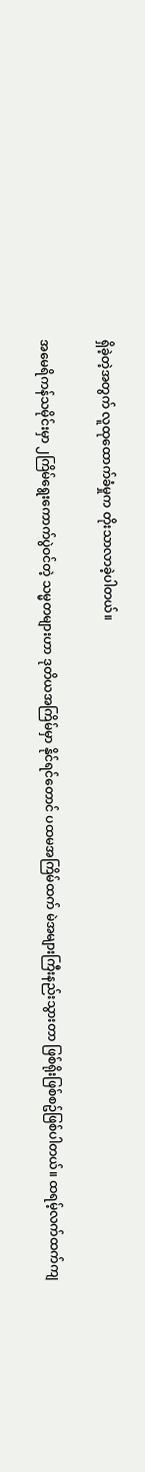ရှိခဲ့တဲ့အတွက် လူထုထောက်ခံမှုက တိုးသာလာခဲ့ပါတယ်။

အမေရိကန်သမိုင်းမှာ ၂ကြိမ်ရွေးကောက်ပွဲဝင်တဲ့ သမ္မတများဟာ ဒုတိယအကြိမ်မှာ နိုင်ရင်တောင် ပထမအကြိမ်ထက် မဲအများကြီးနည်းသွားတာ ဖြစ်ရိုးဖြစ်စဥ်ဖြစ်ပါတယ်။ ထရမ့်လက်ထက်ကျ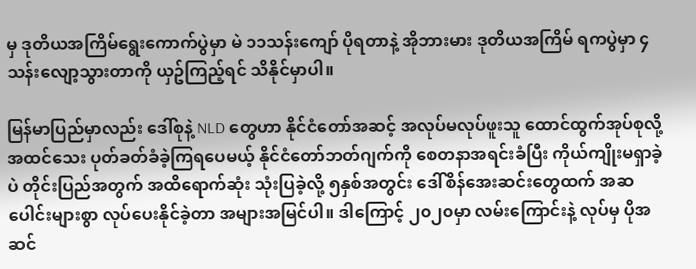မှ ဒုတိယအကြိမ်ရွေးကောက်ပွဲမှာ မဲ ၁၁သန်းကျော် ပိုရတာနဲ့ အိုဘားမား ဒုတိယအကြိမ် ရကပွဲမှာ ၄သန်းလျော့သွားတာကို ယှဥ်ကြည့်ရင် သိနိုင်မှာပါ။

မြန်မာပြည်မှာလည်း ဒေါ်စုနဲ့ NLD တွေဟာ နိုင်ငံတော်အဆင့် အလုပ်မလုပ်ဖူးသူ ထောင်ထွက်အုပ်စုလို့ အထင်သေး ပုတ်ခတ်ခံခဲ့ကြရပေမယ့် နိုင်ငံတော်ဘတ်ဂျက်ကို စေတနာအရင်းခံပြီး ကိုယ်ကျိုးမရှာခဲ့ပဲ တိုင်းပြည်အတွက် အထိရောက်ဆုံး သုံးပြခဲ့လို့ ၅နှစ်အတွင်း ဒေါ်စိန်အေးဆင်းတွေထက် အဆပေါင်းများစွာ လုပ်ပေးနိုင်ခဲ့တာ အများအမြင်ပါ။ ဒါကြောင့် ၂၀၂၀မှာ လမ်းကြောင်းနဲ့ လုပ်မှ ပိုအဆင်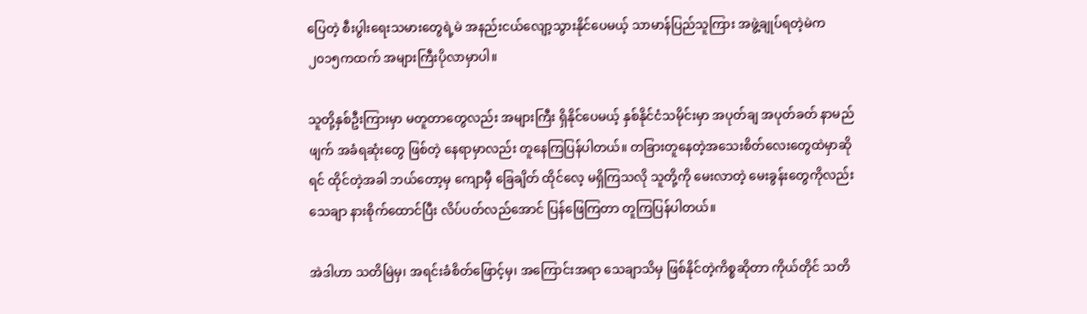ပြေတဲ့ စီးပွါးရေးသမားတွေရဲ့မဲ အနည်းငယ်လျော့သွားနိုင်ပေမယ့် သာမာန်ပြည်သူကြား အဖွဲ့ချုပ်ရတဲ့မဲက ၂၀၁၅ကထက် အများကြီးပိုလာမှာပါ။

သူတို့နှစ်ဦးကြားမှာ မတူတာတွေလည်း အများကြီး ရှိနိုင်ပေမယ့် နှစ်နိုင်ငံသမိုင်းမှာ အပုတ်ချ အပုတ်ခတ် နာမည်ဖျက် အခံရဆုံးတွေ ဖြစ်တဲ့ နေရာမှာလည်း တူနေကြပြန်ပါတယ်။ တခြားတူနေတဲ့အသေးစိတ်လေးတွေထဲမှာဆိုရင် ထိုင်တဲ့အခါ ဘယ်တော့မှ ကျောမှီ ခြေချိတ် ထိုင်လေ့ မရှိကြသလို သူတို့ကို မေးလာတဲ့ မေးခွန်းတွေကိုလည်း သေချာ နားစိုက်ထောင်ပြီး လိပ်ပတ်လည်အောင် ပြန်ဖြေကြတာ တူကြပြန်ပါတယ်။

အဲဒါဟာ သတိမြဲမှ၊ အရင်းခံစိတ်ဖြောင့်မှ၊ အကြောင်းအရာ သေချာသိမှ ဖြစ်နိုင်တဲ့ကိစ္စဆိုတာ ကိုယ်တိုင် သတိ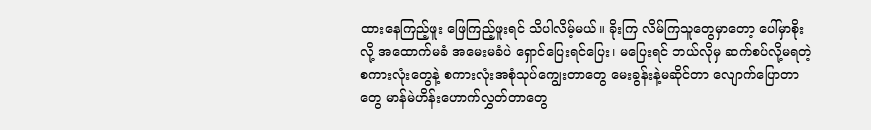ထားနေကြည့်ဖူး ဖြေကြည့်ဖူးရင် သိပါလိမ့်မယ်။ ခိုးကြ လိမ်ကြသူတွေမှာတော့ ပေါ်မှာစိုးလို့ အထောက်မခံ အမေးမခံပဲ ရှောင်ပြေးရင်ပြေး၊ မပြေးရင် ဘယ်လိုမှ ဆက်စပ်လို့မရတဲ့ စကားလုံးတွေနဲ့ စကားလုံးအစုံသုပ်ကျွေးတာတွေ မေးခွန်းနဲ့မဆိုင်တာ လျောက်ပြောတာတွေ မာန်မဲဟိန်းဟောက်လွှတ်တာတွေ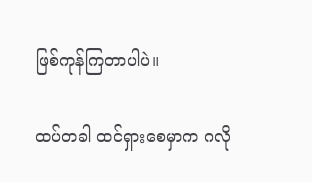ဖြစ်ကုန်ကြတာပါပဲ။

ထပ်တခါ ထင်ရှားစေမှာက ဂလို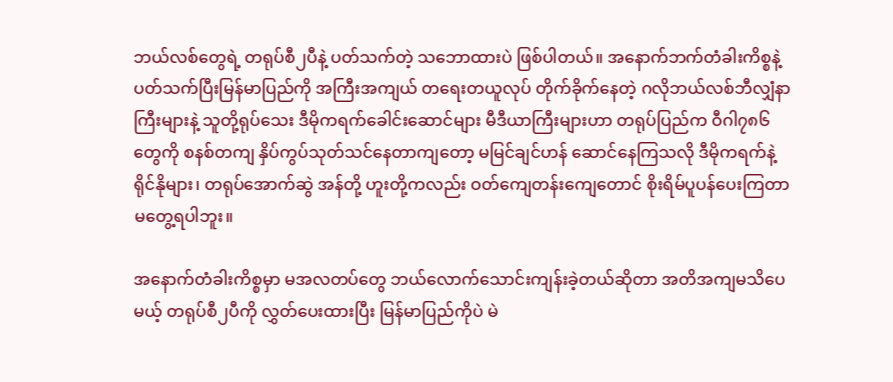ဘယ်လစ်တွေရဲ့ တရုပ်စီ၂ပီနဲ့ ပတ်သက်တဲ့ သဘောထားပဲ ဖြစ်ပါတယ်။ အနောက်ဘက်တံခါးကိစ္စနဲ့ ပတ်သက်ပြီးမြန်မာပြည်ကို အကြီးအကျယ် တရေးတယူလုပ် တိုက်ခိုက်နေတဲ့ ဂလိုဘယ်လစ်ဘီလျှံနာကြီးများနဲ့ သူတို့ရုပ်သေး ဒီမိုကရက်ခေါင်းဆောင်များ မီဒီယာကြီးများဟာ တရုပ်ပြည်က ဝီဂါ၇၈၆တွေကို စနစ်တကျ နှိပ်ကွပ်သုတ်သင်နေတာကျတော့ မမြင်ချင်ဟန် ဆောင်နေကြသလို ဒီမိုကရက်နဲ့ ရိုင်နိုများ၊ တရုပ်အောက်ဆွဲ အန်တို့ ဟူးတို့ကလည်း ဝတ်ကျေတန်းကျေတောင် စိုးရိမ်ပူပန်ပေးကြတာ မတွေ့ရပါဘူး။

အနောက်တံခါးကိစ္စမှာ မအလတပ်တွေ ဘယ်လောက်သောင်းကျန်းခဲ့တယ်ဆိုတာ အတိအကျမသိပေမယ့် တရုပ်စီ၂ပီကို လွှတ်ပေးထားပြီး မြန်မာပြည်ကိုပဲ မဲ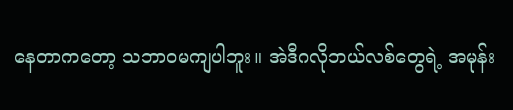နေတာကတော့ သဘာဝမကျပါဘူး။ အဲဒီဂလိုဘယ်လစ်တွေရဲ့ အမုန်း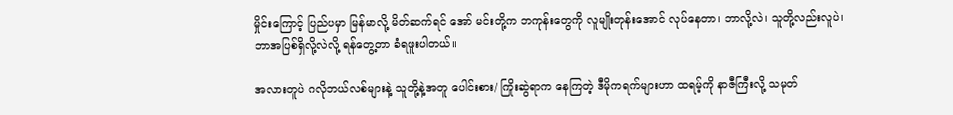မှိုင်းကြောင့် ပြည်ပမှာ မြန်မာလို့ မိတ်ဆက်ရင် အော် မင်းတို့က ဘကုန်းတွေကို လူမျိုးတုန်းအောင် လုပ်နေတာ၊ ဘာလို့လဲ၊ သူတို့လည်းလူပဲ၊ ဘာအပြစ်ရှိလို့လဲလို့ ရန်တွေ့တာ ခံရဖူးပါတယ်။

အလားတူပဲ ဂလိုဘယ်လစ်များနဲ့ သူတို့နဲ့အတူ ပေါင်းစား/ ကြိုးဆွဲရာက နေကြတဲ့ ဒီမိုကရက်များဟာ ထရမ့်ကို နာဇီကြီးလို့ သမုတ်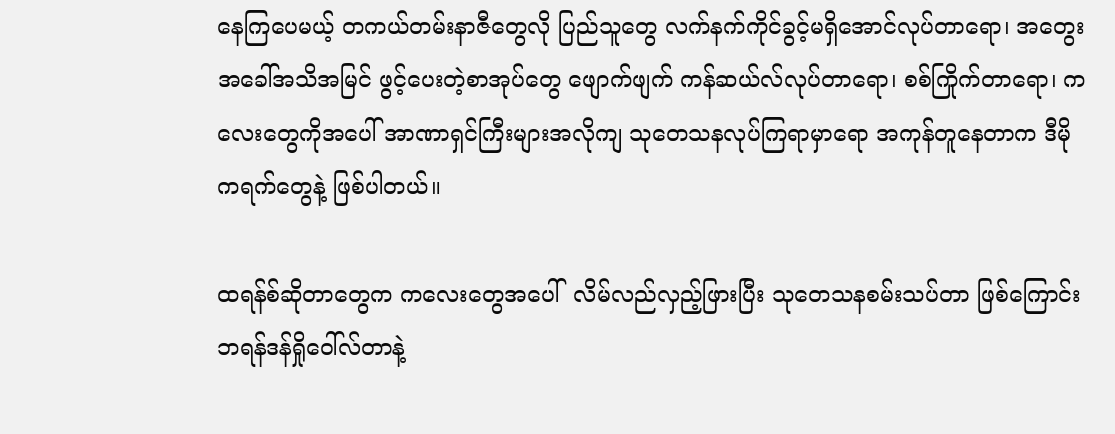နေကြပေမယ့် တကယ်တမ်းနာဇီတွေလို ပြည်သူတွေ လက်နက်ကိုင်ခွင့်မရှိအောင်လုပ်တာရော၊ အတွေးအခေါ်အသိအမြင် ဖွင့်ပေးတဲ့စာအုပ်တွေ ဖျောက်ဖျက် ကန်ဆယ်လ်လုပ်တာရော၊ စစ်ကြိုက်တာရော၊ ကလေးတွေကိုအပေါ် အာဏာရှင်ကြီးများအလိုကျ သုတေသနလုပ်ကြရာမှာရော အကုန်တူနေတာက ဒီမိုကရက်တွေနဲ့ ဖြစ်ပါတယ်။

ထရန်စ်ဆိုတာတွေက ကလေးတွေအပေါ်  လိမ်လည်လှည့်ဖြားပြီး သုတေသနစမ်းသပ်တာ ဖြစ်ကြောင်း ဘရန်ဒန်ရှိုဝေါ်လ်တာနဲ့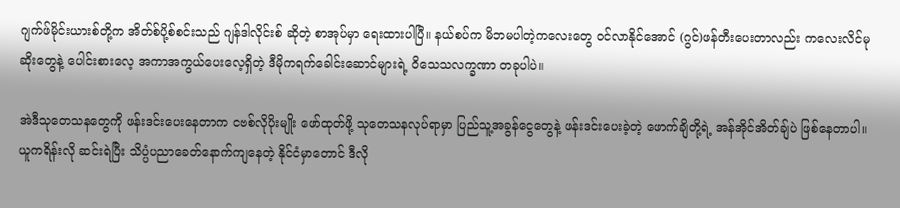ဂျက်ဖ်မိုင်းယားစ်တို့က အိတ်စ်ပို့စ်စင်းသည် ဂျန်ဒါလိုင်းစ် ဆိုတဲ့ စာအုပ်မှာ ရေးထားပါပြီ။ နယ်စပ်က မိဘမပါတဲ့ကလေးတွေ ဝင်လာနိုင်အောင် (ဂွင်)ဖန်တီးပေးတာလည်း ကလေးလိင်မုဆိုးတွေနဲ့ ပေါင်းစားလေ့ အကာအကွယ်ပေးလေ့ရှိတဲ့ ဒီမိုကရက်ခေါင်းဆောင်များရဲ့ ဝိသေသလက္ခဏာ တခုပါပဲ။

အဲဒီသုတေသနတွေကို ဖန်းဒင်းပေးနေတာက ငဗစ်လိုပိုးမျိုး ဖော်ထုတ်ဖို့ သုတေသနလုပ်ရာမှာ ပြည်သူ့အခွန်ငွေတွေနဲ့ ဖန်းဒင်းပေးခဲ့တဲ့ ဖောက်ချိတို့ရဲ့ အန်အိုင်အိတ်ချ်ပဲ ဖြစ်နေတာပါ။ ယူကရိန်းလို ဆင်းရဲပြီး သိပ္ပံပညာခေတ်နောက်ကျနေတဲ့ နိုင်ငံမှာတောင် ဒီလို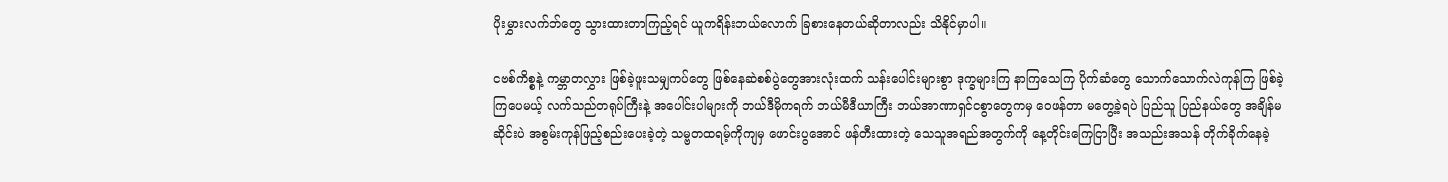ပိုးမွှားလက်ဘ်တွေ သွားထားတာကြည့်ရင် ယူကရိန်းဘယ်လောက် ခြစားနေတယ်ဆိုတာလည်း သိနိုင်မှာပါ။

ငဗစ်ကိစ္စနဲ့ ကမ္ဘာတလွှား ဖြစ်ခဲ့ဖူးသမျှကပ်တွေ ဖြစ်နေဆဲစစ်ပွဲတွေအားလုံးထက် သန်းပေါင်းများစွာ ဒုက္ခများကြ နာကြသေကြ ပိုက်ဆံတွေ သောက်သောက်လဲကုန်ကြ ဖြစ်ခဲ့ကြပေမယ့် လက်သည်တရုပ်ကြီးနဲ့ အပေါင်းပါများကို ဘယ်ဒီမိုကရက် ဘယ်မီဒီယာကြီး ဘယ်အာဏာရှင်ငစွာတွေကမှ ဝေဖန်တာ မတွေ့ခဲ့ရပဲ ပြည်သူ ပြည်နယ်တွေ အချိန်မဆိုင်းပဲ အစွမ်းကုန်ဖြည့်စည်းပေးခဲ့တဲ့ သမ္ဗတထရမ့်ကိုကျမှ ဖောင်းပွအောင် ဖန်တီးထားတဲ့ သေသူအရည်အတွက်ကို နေ့တိုင်းကြေငြာပြီး အသည်းအသန် တိုက်ခိုက်နေခဲ့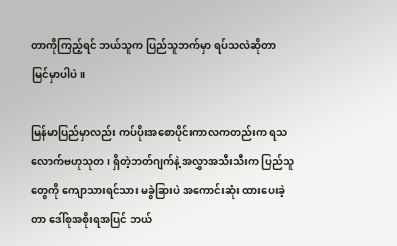တာကိုကြည့်ရင် ဘယ်သူက ပြည်သူဘက်မှာ ရပ်သလဲဆိုတာ မြင်မှာပါပဲ။

မြန်မာပြည်မှာလည်း ကပ်ပိုးအစောပိုင်းကာလကတည်းက ရသလောက်ဗဟုသုတ၊ ရှိတဲ့ဘတ်ဂျက်နဲ့ အလွှာအသီးသီးက ပြည်သူတွေကို ကျောသားရင်သား မခွဲခြားပဲ အကောင်းဆုံး ထားပေးခဲ့တာ ဒေါ်စုအစိုးရအပြင် ဘယ်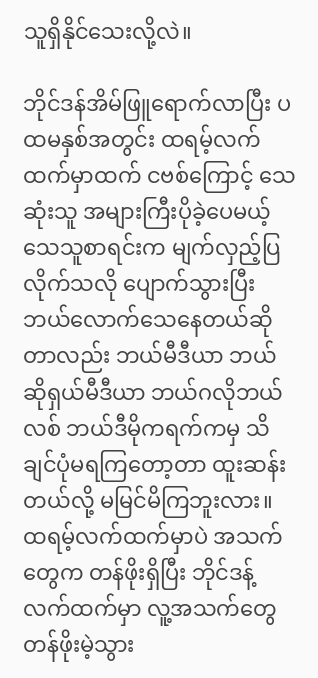သူရှိနိုင်သေးလို့လဲ။

ဘိုင်ဒန်အိမ်ဖြူရောက်လာပြီး ပထမနှစ်အတွင်း ထရမ့်လက်ထက်မှာထက် ငဗစ်ကြောင့် သေဆုံးသူ အများကြီးပိုခဲ့ပေမယ့် သေသူစာရင်းက မျက်လှည့်ပြလိုက်သလို ပျောက်သွားပြီး ဘယ်လောက်သေနေတယ်ဆိုတာလည်း ဘယ်မီဒီယာ ဘယ်ဆိုရှယ်မီဒီယာ ဘယ်ဂလိုဘယ်လစ် ဘယ်ဒီမိုကရက်ကမှ သိချင်ပုံမရကြတော့တာ ထူးဆန်းတယ်လို့ မမြင်မိကြဘူးလား။ ထရမ့်လက်ထက်မှာပဲ အသက်တွေက တန်ဖိုးရှိပြီး ဘိုင်ဒန့်လက်ထက်မှာ လူ့အသက်တွေ တန်ဖိုးမဲ့သွား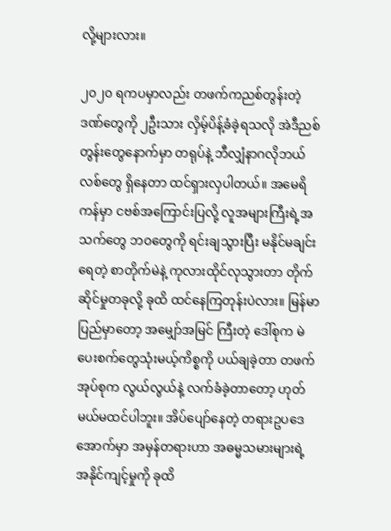လို့များလား။

၂၀၂၀ ရကပမှာလည်း တဖက်ကညစ်တွန်းတဲ့ဒဏ်တွေကို ၂ဦးသား လှိမ့်ပိန့်ခံခဲ့ရသလို အဲဒီညစ်တွန်းတွေနောက်မှာ တရုပ်နဲ့ ဘီလျှံနာဂလိုဘယ်လစ်တွေ ရှိနေတာ ထင်ရှားလှပါတယ်။ အမေရိကန်မှာ ငဗစ်အကြောင်းပြလို့ လူအများကြီးရဲ့အသက်တွေ ဘဝတွေကို ရင်းချသွားပြီး မနိုင်မချင်းရေတဲ့ စာတိုက်မဲနဲ့ ကုလားထိုင်လုသွားတာ တိုက်ဆိုင်မှုတခုလို့ ခုထိ ထင်နေကြတုန်းပဲလား။ မြန်မာပြည်မှာတော့ အမျှော်အမြင် ကြီးတဲ့ ဒေါ်စုက မဲပေးစက်တွေသုံးမယ့်ကိစ္စကို ပယ်ချခဲ့တာ တဖက်အုပ်စုက လွယ်လွယ်နဲ့ လက်ခံခဲ့တာတော့ ဟုတ်မယ်မထင်ပါဘူး။ အိပ်ပျော်နေတဲ့ တရားဥပဒေအောက်မှာ အမှန်တရားဟာ အဓမ္မသမားများရဲ့ အနိုင်ကျင့်မှုကို ခုထိ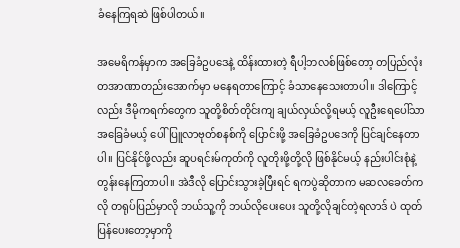ခံနေကြရဆဲ ဖြစ်ပါတယ်။

အမေရိကန်မှာက အခြေခံဥပဒေနဲ့ ထိန်းထားတဲ့ ရီပါ့ဘလစ်ဖြစ်တော့ တပြည်လုံး တအာဏာတည်းအောက်မှာ မနေရတာကြောင့် ခံသာနေသေးတာပါ။ ဒါကြောင့်လည်း ဒီမိုကရက်တွေက သူတို့စိတ်တိုင်းကျ ချယ်လှယ်လို့ရမယ့် လူဦးရေပေါ်သာ အခြေခံမယ့် ပေါ်ပြူလာဗုတ်စနစ်ကို ပြောင်းဖို့ အခြေခံဥပဒေကို ပြင်ချင်နေတာပါ။ ပြင်နိုင်ဖို့လည်း ဆူပရင်းမ်ကုတ်ကို လူတိုးဖို့တို့လို ဖြစ်နိုင်မယ့် နည်းပါင်းစုံနဲ့ တွန်းနေကြတာပါ။ အဲဒီလို ပြောင်းသွားခဲ့ပြီးရင် ရကပွဲဆိုတာက မဆလခေတ်ကလို တရုပ်ပြည်မှာလို ဘယ်သူ့ကို ဘယ်လိုပေးပေး သူတို့လိုချင်တဲ့ရလာဒ် ပဲ ထုတ်ပြန်ပေးတော့မှာကို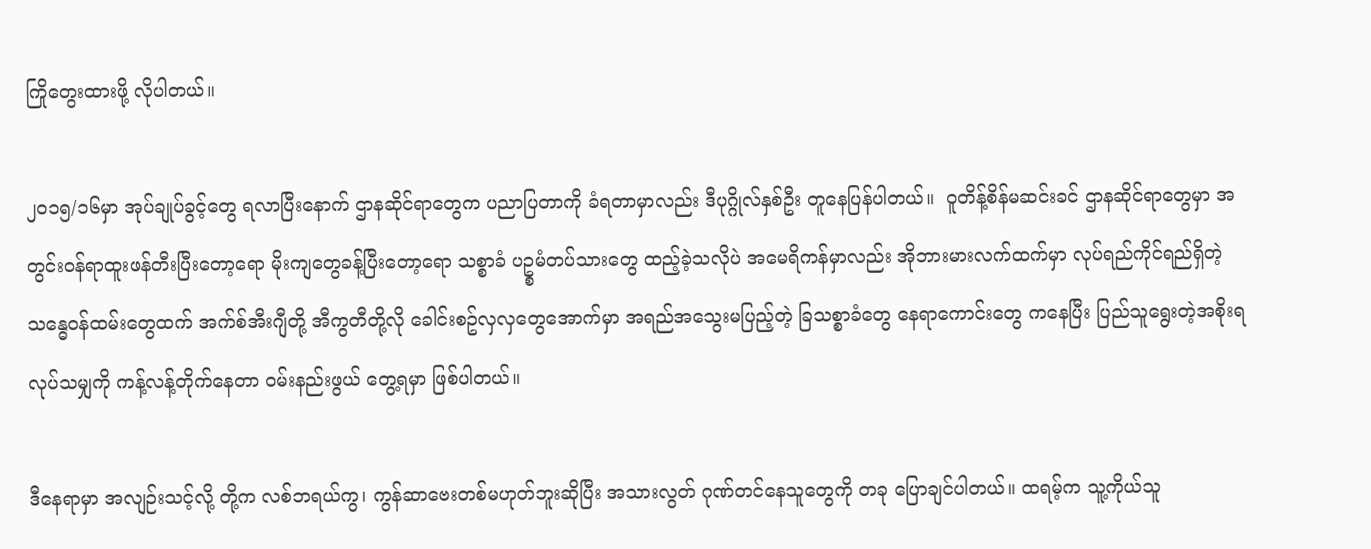ကြိုတွေးထားဖို့ လိုပါတယ်။

၂၀၁၅/၁၆မှာ အုပ်ချုပ်ခွင့်တွေ ရလာပြီးနောက် ဌာနဆိုင်ရာတွေက ပညာပြတာကို ခံရတာမှာလည်း ဒီပုဂ္ဂိုလ်နှစ်ဦး တူနေပြန်ပါတယ်။  ဝူတိန့်စိန်မဆင်းခင် ဌာနဆိုင်ရာတွေမှာ အတွင်းဝန်ရာထူးဖန်တီးပြီးတော့ရော မိုးကျတွေခန့်ပြီးတော့ရော သစ္စာခံ ပဥ္စမံတပ်သားတွေ ထည့်ခဲ့သလိုပဲ အမေရိကန်မှာလည်း အိုဘားမားလက်ထက်မှာ လုပ်ရည်ကိုင်ရည်ရှိတဲ့ သန္ဓေဝန်ထမ်းတွေထက် အက်စ်အီးဂျီတို့ အီကွတီတို့လို ခေါင်းစဥ်လှလှတွေအောက်မှာ အရည်အသွေးမပြည့်တဲ့ ခြသစ္စာခံတွေ နေရာကောင်းတွေ ကနေပြီး ပြည်သူရွေးတဲ့အစိုးရလုပ်သမျှကို ကန့်လန့်တိုက်နေတာ ဝမ်းနည်းဖွယ် တွေ့ရမှာ ဖြစ်ပါတယ်။

ဒီနေရာမှာ အလျဉ်းသင့်လို့ တို့က လစ်ဘရယ်ကွ၊ ကွန်ဆာဗေးတစ်မဟုတ်ဘူးဆိုပြီး အသားလွတ် ဂုဏ်တင်နေသူတွေကို တခု ပြောချင်ပါတယ်။ ထရမ့်က သူ့ကိုယ်သူ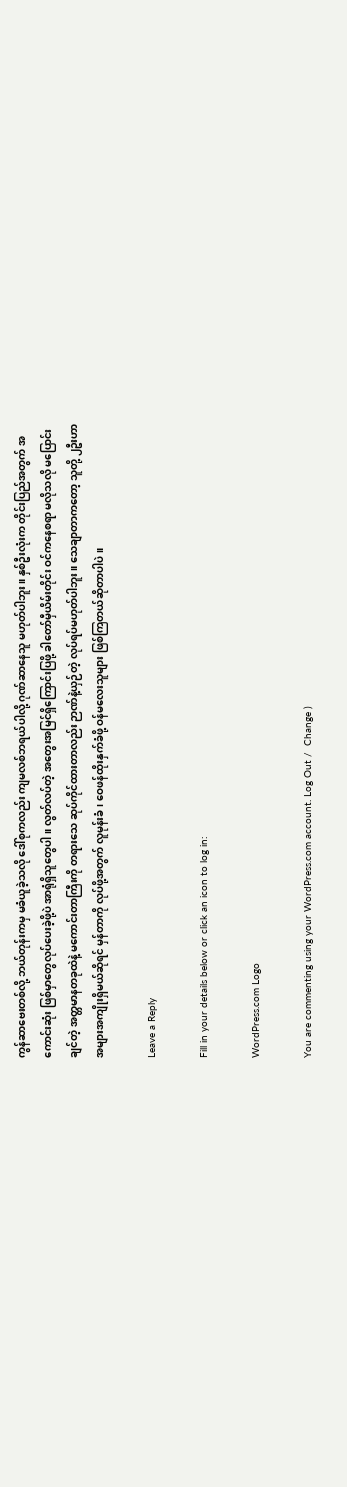ကွန်ဆာဗေးတစ်လို့ ဘယ်တုန်းကမှ မခံယူခဲ့သလို ဒေါ်စုကလည်း ကျမလစ်ဘရယ်ပါလို့ ဂုဏ်ဆာနေသူ မဟုတ်ပါဘူး။ နှစ်ဦးလုံးက တိုင်းပြည်အတွက် အကောင်းဆုံး ဖြစ်မှာတွေလုပ်ပေးခဲ့ဖို့ပဲ အာရုံရှိသူတွေပါ။ လွတ်လပ်တဲ့ အတွေးအမြင်ရှိကြောင်းပြဖို့ ခါတော်မှီယိမ်းတိုင်း ဝင်ကနေစရာ မလိုသလို မပြောင်းချင်တဲ့ အတ္တမာနတခုထဲနဲ့ မကောင်းတာကြီးကို တရားသေ ဆုပ်ကိုင်ထားတာလည်း ဉာဏ်နဲ့ယှဉ်တဲ့ လုပ်ရပ်မဟုတ်ပါဘူး။ သေချာတာကတော့ သူတို့ ၂ဦးဟာ အများအကျိုးရှိမယ်ဆိုရင် မှန်တာကို လုပ်ဖို့အတွက် လူမုန်းခံ၊ ဝေဖန်ထိုးနှက်ခံဖို့ ဝန်မလေးသူများ ဖြစ်ကြတယ်ဆိုတာပါပဲ။

Leave a Reply

Fill in your details below or click an icon to log in:

WordPress.com Logo

You are commenting using your WordPress.com account. Log Out /  Change )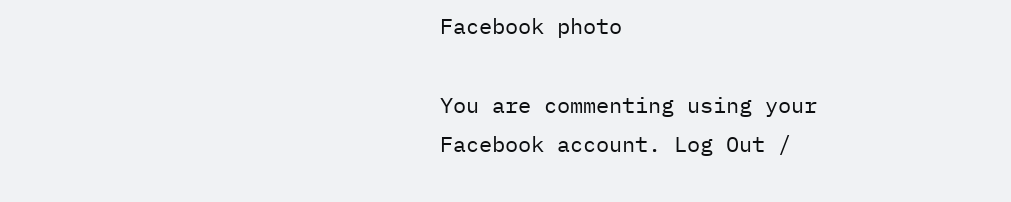Facebook photo

You are commenting using your Facebook account. Log Out /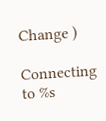Change )

Connecting to %s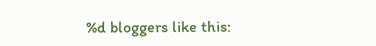%d bloggers like this: